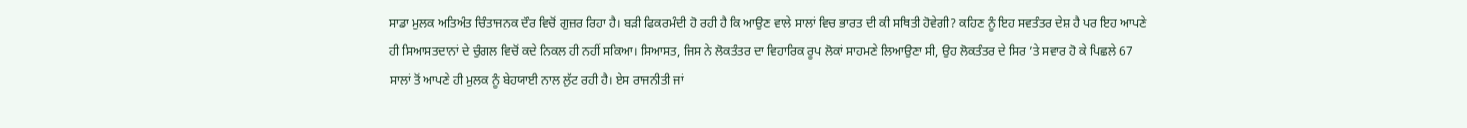ਸਾਡਾ ਮੁਲਕ ਅਤਿਅੰਤ ਚਿੰਤਾਜਨਕ ਦੌਰ ਵਿਚੋਂ ਗੁਜ਼ਰ ਰਿਹਾ ਹੈ। ਬੜੀ ਫਿਕਰਮੰਦੀ ਹੋ ਰਹੀ ਹੈ ਕਿ ਆਉਣ ਵਾਲੇ ਸਾਲਾਂ ਵਿਚ ਭਾਰਤ ਦੀ ਕੀ ਸਥਿਤੀ ਹੋਵੇਗੀ? ਕਹਿਣ ਨੂੰ ਇਹ ਸਵਤੰਤਰ ਦੇਸ਼ ਹੈ ਪਰ ਇਹ ਆਪਣੇ ਹੀ ਸਿਆਸਤਦਾਨਾਂ ਦੇ ਚੁੰਗਲ ਵਿਚੋਂ ਕਦੇ ਨਿਕਲ ਹੀ ਨਹੀਂ ਸਕਿਆ। ਸਿਆਸਤ, ਜਿਸ ਨੇ ਲੋਕਤੰਤਰ ਦਾ ਵਿਹਾਰਿਕ ਰੂਪ ਲੋਕਾਂ ਸਾਹਮਣੇ ਲਿਆਉਣਾ ਸੀ, ਉਹ ਲੋਕਤੰਤਰ ਦੇ ਸਿਰ ’ਤੇ ਸਵਾਰ ਹੋ ਕੇ ਪਿਛਲੇ 67 ਸਾਲਾਂ ਤੋਂ ਆਪਣੇ ਹੀ ਮੁਲਕ ਨੂੰ ਬੇਹਯਾਈ ਨਾਲ ਲੁੱਟ ਰਹੀ ਹੈ। ਏਸ ਰਾਜਨੀਤੀ ਜਾਂ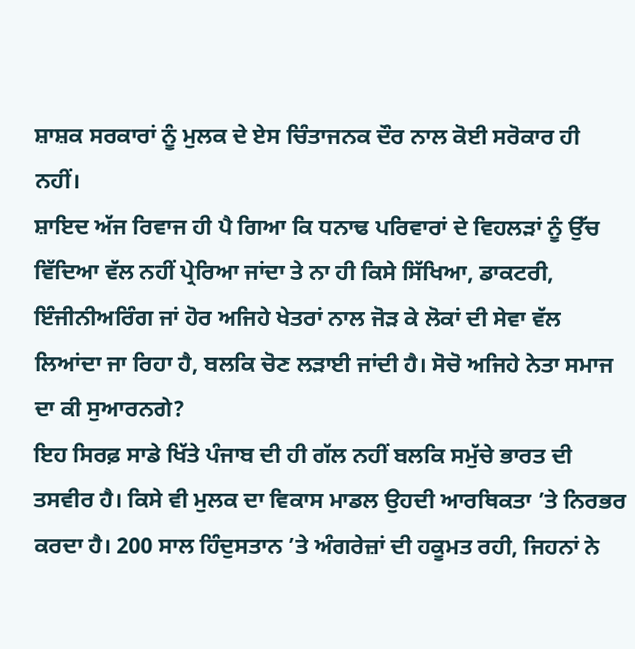ਸ਼ਾਸ਼ਕ ਸਰਕਾਰਾਂ ਨੂੰ ਮੁਲਕ ਦੇ ਏਸ ਚਿੰਤਾਜਨਕ ਦੌਰ ਨਾਲ ਕੋਈ ਸਰੋਕਾਰ ਹੀ ਨਹੀਂ।
ਸ਼ਾਇਦ ਅੱਜ ਰਿਵਾਜ ਹੀ ਪੈ ਗਿਆ ਕਿ ਧਨਾਢ ਪਰਿਵਾਰਾਂ ਦੇ ਵਿਹਲੜਾਂ ਨੂੰ ਉੱਚ ਵਿੱਦਿਆ ਵੱਲ ਨਹੀਂ ਪ੍ਰੇਰਿਆ ਜਾਂਦਾ ਤੇ ਨਾ ਹੀ ਕਿਸੇ ਸਿੱਖਿਆ, ਡਾਕਟਰੀ, ਇੰਜੀਨੀਅਰਿੰਗ ਜਾਂ ਹੋਰ ਅਜਿਹੇ ਖੇਤਰਾਂ ਨਾਲ ਜੋੜ ਕੇ ਲੋਕਾਂ ਦੀ ਸੇਵਾ ਵੱਲ ਲਿਆਂਦਾ ਜਾ ਰਿਹਾ ਹੈ, ਬਲਕਿ ਚੋਣ ਲੜਾਈ ਜਾਂਦੀ ਹੈ। ਸੋਚੋ ਅਜਿਹੇ ਨੇਤਾ ਸਮਾਜ ਦਾ ਕੀ ਸੁਆਰਨਗੇ?
ਇਹ ਸਿਰਫ਼ ਸਾਡੇ ਖਿੱਤੇ ਪੰਜਾਬ ਦੀ ਹੀ ਗੱਲ ਨਹੀਂ ਬਲਕਿ ਸਮੁੱਚੇ ਭਾਰਤ ਦੀ ਤਸਵੀਰ ਹੈ। ਕਿਸੇ ਵੀ ਮੁਲਕ ਦਾ ਵਿਕਾਸ ਮਾਡਲ ਉਹਦੀ ਆਰਥਿਕਤਾ ’ਤੇ ਨਿਰਭਰ ਕਰਦਾ ਹੈ। 200 ਸਾਲ ਹਿੰਦੁਸਤਾਨ ’ਤੇ ਅੰਗਰੇਜ਼ਾਂ ਦੀ ਹਕੂਮਤ ਰਹੀ, ਜਿਹਨਾਂ ਨੇ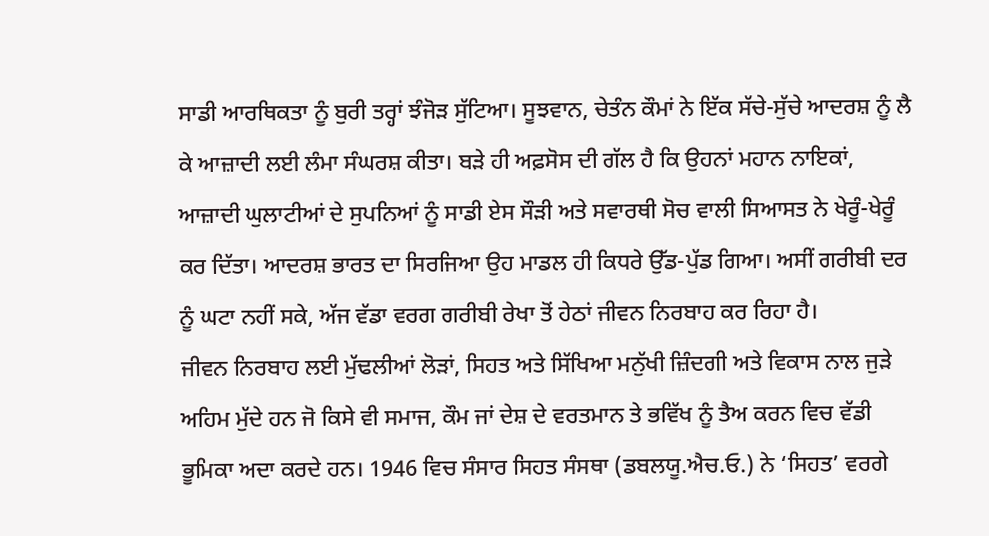ਸਾਡੀ ਆਰਥਿਕਤਾ ਨੂੰ ਬੁਰੀ ਤਰ੍ਹਾਂ ਝੰਜੋੜ ਸੁੱਟਿਆ। ਸੂਝਵਾਨ, ਚੇਤੰਨ ਕੌਮਾਂ ਨੇ ਇੱਕ ਸੱਚੇ-ਸੁੱਚੇ ਆਦਰਸ਼ ਨੂੰ ਲੈ ਕੇ ਆਜ਼ਾਦੀ ਲਈ ਲੰਮਾ ਸੰਘਰਸ਼ ਕੀਤਾ। ਬੜੇ ਹੀ ਅਫ਼ਸੋਸ ਦੀ ਗੱਲ ਹੈ ਕਿ ਉਹਨਾਂ ਮਹਾਨ ਨਾਇਕਾਂ, ਆਜ਼ਾਦੀ ਘੁਲਾਟੀਆਂ ਦੇ ਸੁਪਨਿਆਂ ਨੂੰ ਸਾਡੀ ਏਸ ਸੌੜੀ ਅਤੇ ਸਵਾਰਥੀ ਸੋਚ ਵਾਲੀ ਸਿਆਸਤ ਨੇ ਖੇਰੂੰ-ਖੇਰੂੰ ਕਰ ਦਿੱਤਾ। ਆਦਰਸ਼ ਭਾਰਤ ਦਾ ਸਿਰਜਿਆ ਉਹ ਮਾਡਲ ਹੀ ਕਿਧਰੇ ਉੱਡ-ਪੁੱਡ ਗਿਆ। ਅਸੀਂ ਗਰੀਬੀ ਦਰ ਨੂੰ ਘਟਾ ਨਹੀਂ ਸਕੇ, ਅੱਜ ਵੱਡਾ ਵਰਗ ਗਰੀਬੀ ਰੇਖਾ ਤੋਂ ਹੇਠਾਂ ਜੀਵਨ ਨਿਰਬਾਹ ਕਰ ਰਿਹਾ ਹੈ।
ਜੀਵਨ ਨਿਰਬਾਹ ਲਈ ਮੁੱਢਲੀਆਂ ਲੋੜਾਂ, ਸਿਹਤ ਅਤੇ ਸਿੱਖਿਆ ਮਨੁੱਖੀ ਜ਼ਿੰਦਗੀ ਅਤੇ ਵਿਕਾਸ ਨਾਲ ਜੁੜੇ ਅਹਿਮ ਮੁੱਦੇ ਹਨ ਜੋ ਕਿਸੇ ਵੀ ਸਮਾਜ, ਕੌਮ ਜਾਂ ਦੇਸ਼ ਦੇ ਵਰਤਮਾਨ ਤੇ ਭਵਿੱਖ ਨੂੰ ਤੈਅ ਕਰਨ ਵਿਚ ਵੱਡੀ ਭੂਮਿਕਾ ਅਦਾ ਕਰਦੇ ਹਨ। 1946 ਵਿਚ ਸੰਸਾਰ ਸਿਹਤ ਸੰਸਥਾ (ਡਬਲਯੂ.ਐਚ.ਓ.) ਨੇ ‘ਸਿਹਤ’ ਵਰਗੇ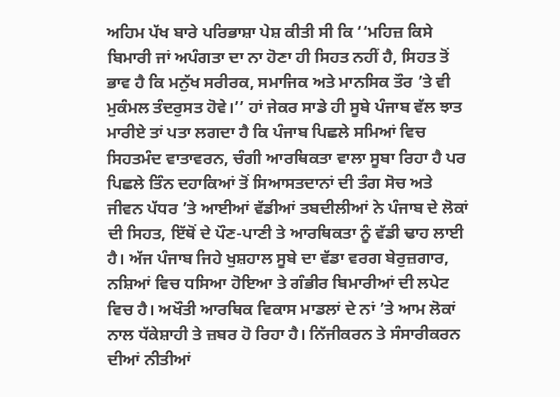ਅਹਿਮ ਪੱਖ ਬਾਰੇ ਪਰਿਭਾਸ਼ਾ ਪੇਸ਼ ਕੀਤੀ ਸੀ ਕਿ ‘‘ਮਹਿਜ਼ ਕਿਸੇ ਬਿਮਾਰੀ ਜਾਂ ਅਪੰਗਤਾ ਦਾ ਨਾ ਹੋਣਾ ਹੀ ਸਿਹਤ ਨਹੀਂ ਹੈ, ਸਿਹਤ ਤੋਂ ਭਾਵ ਹੈ ਕਿ ਮਨੁੱਖ ਸਰੀਰਕ, ਸਮਾਜਿਕ ਅਤੇ ਮਾਨਸਿਕ ਤੌਰ ’ਤੇ ਵੀ ਮੁਕੰਮਲ ਤੰਦਰੁਸਤ ਹੋਵੇ।’’ ਹਾਂ ਜੇਕਰ ਸਾਡੇ ਹੀ ਸੂਬੇ ਪੰਜਾਬ ਵੱਲ ਝਾਤ ਮਾਰੀਏ ਤਾਂ ਪਤਾ ਲਗਦਾ ਹੈ ਕਿ ਪੰਜਾਬ ਪਿਛਲੇ ਸਮਿਆਂ ਵਿਚ ਸਿਹਤਮੰਦ ਵਾਤਾਵਰਨ, ਚੰਗੀ ਆਰਥਿਕਤਾ ਵਾਲਾ ਸੂਬਾ ਰਿਹਾ ਹੈ ਪਰ ਪਿਛਲੇ ਤਿੰਨ ਦਹਾਕਿਆਂ ਤੋਂ ਸਿਆਸਤਦਾਨਾਂ ਦੀ ਤੰਗ ਸੋਚ ਅਤੇ ਜੀਵਨ ਪੱਧਰ ’ਤੇ ਆਈਆਂ ਵੱਡੀਆਂ ਤਬਦੀਲੀਆਂ ਨੇ ਪੰਜਾਬ ਦੇ ਲੋਕਾਂ ਦੀ ਸਿਹਤ, ਇੱਥੋਂ ਦੇ ਪੌਣ-ਪਾਣੀ ਤੇ ਆਰਥਿਕਤਾ ਨੂੰ ਵੱਡੀ ਢਾਹ ਲਾਈ ਹੈ। ਅੱਜ ਪੰਜਾਬ ਜਿਹੇ ਖੁਸ਼ਹਾਲ ਸੂਬੇ ਦਾ ਵੱਡਾ ਵਰਗ ਬੇਰੁਜ਼ਗਾਰ, ਨਸ਼ਿਆਂ ਵਿਚ ਧਸਿਆ ਹੋਇਆ ਤੇ ਗੰਭੀਰ ਬਿਮਾਰੀਆਂ ਦੀ ਲਪੇਟ ਵਿਚ ਹੈ। ਅਖੌਤੀ ਆਰਥਿਕ ਵਿਕਾਸ ਮਾਡਲਾਂ ਦੇ ਨਾਂ ’ਤੇ ਆਮ ਲੋਕਾਂ ਨਾਲ ਧੱਕੇਸ਼ਾਹੀ ਤੇ ਜ਼ਬਰ ਹੋ ਰਿਹਾ ਹੈ। ਨਿੱਜੀਕਰਨ ਤੇ ਸੰਸਾਰੀਕਰਨ ਦੀਆਂ ਨੀਤੀਆਂ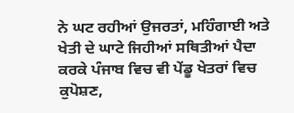ਨੇ ਘਟ ਰਹੀਆਂ ਉਜਰਤਾਂ, ਮਹਿੰਗਾਈ ਅਤੇ ਖੇਤੀ ਦੇ ਘਾਟੇ ਜਿਹੀਆਂ ਸਥਿਤੀਆਂ ਪੈਦਾ ਕਰਕੇ ਪੰਜਾਬ ਵਿਚ ਵੀ ਪੇਂਡੂ ਖੇਤਰਾਂ ਵਿਚ ਕੁਪੋਸ਼ਣ,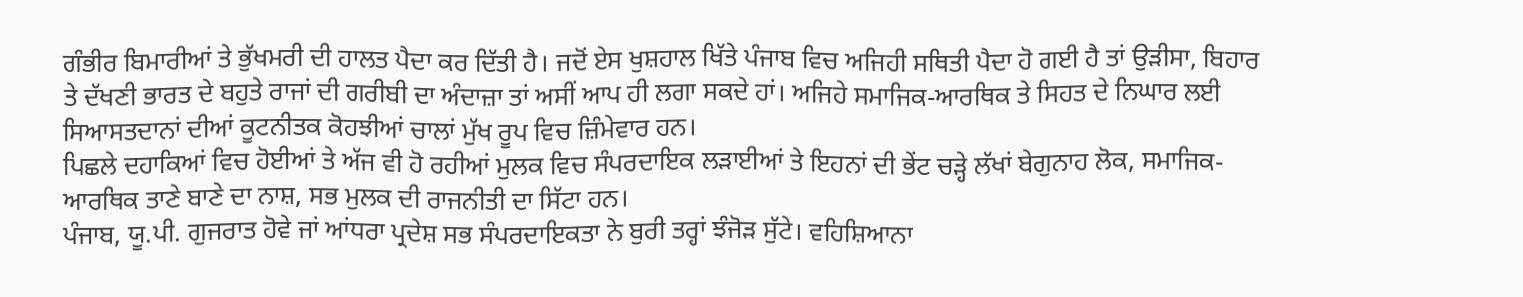ਗੰਭੀਰ ਬਿਮਾਰੀਆਂ ਤੇ ਭੁੱਖਮਰੀ ਦੀ ਹਾਲਤ ਪੈਦਾ ਕਰ ਦਿੱਤੀ ਹੈ। ਜਦੋਂ ਏਸ ਖੁਸ਼ਹਾਲ ਖਿੱਤੇ ਪੰਜਾਬ ਵਿਚ ਅਜਿਹੀ ਸਥਿਤੀ ਪੈਦਾ ਹੋ ਗਈ ਹੈ ਤਾਂ ਉੜੀਸਾ, ਬਿਹਾਰ ਤੇ ਦੱਖਣੀ ਭਾਰਤ ਦੇ ਬਹੁਤੇ ਰਾਜਾਂ ਦੀ ਗਰੀਬੀ ਦਾ ਅੰਦਾਜ਼ਾ ਤਾਂ ਅਸੀਂ ਆਪ ਹੀ ਲਗਾ ਸਕਦੇ ਹਾਂ। ਅਜਿਹੇ ਸਮਾਜਿਕ-ਆਰਥਿਕ ਤੇ ਸਿਹਤ ਦੇ ਨਿਘਾਰ ਲਈ ਸਿਆਸਤਦਾਨਾਂ ਦੀਆਂ ਕੂਟਨੀਤਕ ਕੋਹਝੀਆਂ ਚਾਲਾਂ ਮੁੱਖ ਰੂਪ ਵਿਚ ਜ਼ਿੰਮੇਵਾਰ ਹਨ।
ਪਿਛਲੇ ਦਹਾਕਿਆਂ ਵਿਚ ਹੋਈਆਂ ਤੇ ਅੱਜ ਵੀ ਹੋ ਰਹੀਆਂ ਮੁਲਕ ਵਿਚ ਸੰਪਰਦਾਇਕ ਲੜਾਈਆਂ ਤੇ ਇਹਨਾਂ ਦੀ ਭੇਂਟ ਚੜ੍ਹੇ ਲੱਖਾਂ ਬੇਗੁਨਾਹ ਲੋਕ, ਸਮਾਜਿਕ-ਆਰਥਿਕ ਤਾਣੇ ਬਾਣੇ ਦਾ ਨਾਸ਼, ਸਭ ਮੁਲਕ ਦੀ ਰਾਜਨੀਤੀ ਦਾ ਸਿੱਟਾ ਹਨ।
ਪੰਜਾਬ, ਯੂ.ਪੀ. ਗੁਜਰਾਤ ਹੋਵੇ ਜਾਂ ਆਂਧਰਾ ਪ੍ਰਦੇਸ਼ ਸਭ ਸੰਪਰਦਾਇਕਤਾ ਨੇ ਬੁਰੀ ਤਰ੍ਹਾਂ ਝੰਜੋੜ ਸੁੱਟੇ। ਵਹਿਸ਼ਿਆਨਾ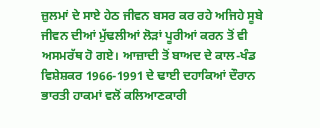ਜ਼ੁਲਮਾਂ ਦੇ ਸਾਏ ਹੇਠ ਜੀਵਨ ਬਸਰ ਕਰ ਰਹੇ ਅਜਿਹੇ ਸੂਬੇ ਜੀਵਨ ਦੀਆਂ ਮੁੱਢਲੀਆਂ ਲੋੜਾਂ ਪੂਰੀਆਂ ਕਰਨ ਤੋਂ ਵੀ ਅਸਮਰੱਥ ਹੋ ਗਏ। ਆਜ਼ਾਦੀ ਤੋਂ ਬਾਅਦ ਦੇ ਕਾਲ-ਖੰਡ ਵਿਸ਼ੇਸ਼ਕਰ 1966-1991 ਦੇ ਢਾਈ ਦਹਾਕਿਆਂ ਦੌਰਾਨ ਭਾਰਤੀ ਹਾਕਮਾਂ ਵਲੋਂ ਕਲਿਆਣਕਾਰੀ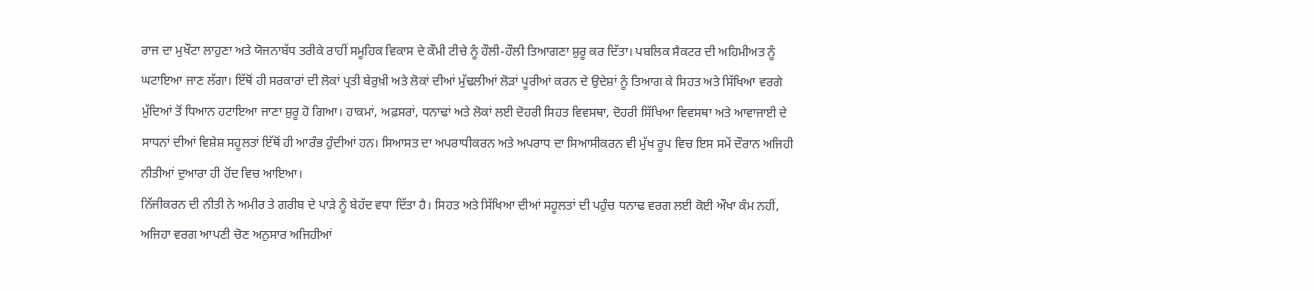ਰਾਜ ਦਾ ਮੁਖੌਟਾ ਲਾਹੁਣਾ ਅਤੇ ਯੋਜਨਾਬੱਧ ਤਰੀਕੇ ਰਾਹੀਂ ਸਮੂਹਿਕ ਵਿਕਾਸ ਦੇ ਕੌਮੀ ਟੀਚੇ ਨੂੰ ਹੌਲੀ-ਹੌਲੀ ਤਿਆਗਣਾ ਸ਼ੁਰੂ ਕਰ ਦਿੱਤਾ। ਪਬਲਿਕ ਸੈਕਟਰ ਦੀ ਅਹਿਮੀਅਤ ਨੂੰ ਘਟਾਇਆ ਜਾਣ ਲੱਗਾ। ਇੱਥੋਂ ਹੀ ਸਰਕਾਰਾਂ ਦੀ ਲੋਕਾਂ ਪ੍ਰਤੀ ਬੇਰੁਖ਼ੀ ਅਤੇ ਲੋਕਾਂ ਦੀਆਂ ਮੁੱਢਲੀਆਂ ਲੋੜਾਂ ਪੂਰੀਆਂ ਕਰਨ ਦੇ ਉਦੇਸ਼ਾਂ ਨੂੰ ਤਿਆਗ ਕੇ ਸਿਹਤ ਅਤੇ ਸਿੱਖਿਆ ਵਰਗੇ ਮੁੱਦਿਆਂ ਤੋਂ ਧਿਆਨ ਹਟਾਇਆ ਜਾਣਾ ਸ਼ੁਰੂ ਹੋ ਗਿਆ। ਹਾਕਮਾਂ, ਅਫ਼ਸਰਾਂ, ਧਨਾਢਾਂ ਅਤੇ ਲੋਕਾਂ ਲਈ ਦੋਹਰੀ ਸਿਹਤ ਵਿਵਸਥਾ, ਦੋਹਰੀ ਸਿੱਖਿਆ ਵਿਵਸਥਾ ਅਤੇ ਆਵਾਜਾਈ ਦੇ ਸਾਧਨਾਂ ਦੀਆਂ ਵਿਸ਼ੇਸ਼ ਸਹੂਲਤਾਂ ਇੱਥੋਂ ਹੀ ਆਰੰਭ ਹੁੰਦੀਆਂ ਹਨ। ਸਿਆਸਤ ਦਾ ਅਪਰਾਧੀਕਰਨ ਅਤੇ ਅਪਰਾਧ ਦਾ ਸਿਆਸੀਕਰਨ ਵੀ ਮੁੱਖ ਰੂਪ ਵਿਚ ਇਸ ਸਮੇਂ ਦੌਰਾਨ ਅਜਿਹੀ ਨੀਤੀਆਂ ਦੁਆਰਾ ਹੀ ਹੋਂਦ ਵਿਚ ਆਇਆ।
ਨਿੱਜੀਕਰਨ ਦੀ ਨੀਤੀ ਨੇ ਅਮੀਰ ਤੇ ਗਰੀਬ ਦੇ ਪਾੜੇ ਨੂੰ ਬੇਹੱਦ ਵਧਾ ਦਿੱਤਾ ਹੈ। ਸਿਹਤ ਅਤੇ ਸਿੱਖਿਆ ਦੀਆਂ ਸਹੂਲਤਾਂ ਦੀ ਪਹੁੰਚ ਧਨਾਢ ਵਰਗ ਲਈ ਕੋਈ ਔਖਾ ਕੰਮ ਨਹੀਂ, ਅਜਿਹਾ ਵਰਗ ਆਪਣੀ ਚੋਣ ਅਨੁਸਾਰ ਅਜਿਹੀਆਂ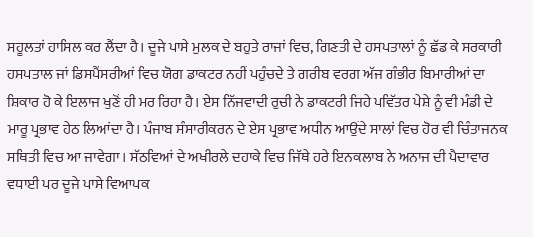ਸਹੂਲਤਾਂ ਹਾਸਿਲ ਕਰ ਲੈਂਦਾ ਹੈ। ਦੂਜੇ ਪਾਸੇ ਮੁਲਕ ਦੇ ਬਹੁਤੇ ਰਾਜਾਂ ਵਿਚ, ਗਿਣਤੀ ਦੇ ਹਸਪਤਾਲਾਂ ਨੂੰ ਛੱਡ ਕੇ ਸਰਕਾਰੀ ਹਸਪਤਾਲ ਜਾਂ ਡਿਸਪੈਂਸਰੀਆਂ ਵਿਚ ਯੋਗ ਡਾਕਟਰ ਨਹੀਂ ਪਹੁੰਚਦੇ ਤੇ ਗਰੀਬ ਵਰਗ ਅੱਜ ਗੰਭੀਰ ਬਿਮਾਰੀਆਂ ਦਾ ਸ਼ਿਕਾਰ ਹੋ ਕੇ ਇਲਾਜ ਖੁਣੋਂ ਹੀ ਮਰ ਰਿਹਾ ਹੈ। ਏਸ ਨਿੱਜਵਾਦੀ ਰੁਚੀ ਨੇ ਡਾਕਟਰੀ ਜਿਹੇ ਪਵਿੱਤਰ ਪੇਸ਼ੇ ਨੂੰ ਵੀ ਮੰਡੀ ਦੇ ਮਾਰੂ ਪ੍ਰਭਾਵ ਹੇਠ ਲਿਆਂਦਾ ਹੈ। ਪੰਜਾਬ ਸੰਸਾਰੀਕਰਨ ਦੇ ਏਸ ਪ੍ਰਭਾਵ ਅਧੀਨ ਆਉਂਦੇ ਸਾਲਾਂ ਵਿਚ ਹੋਰ ਵੀ ਚਿੰਤਾਜਨਕ ਸਥਿਤੀ ਵਿਚ ਆ ਜਾਵੇਗਾ। ਸੱਠਵਿਆਂ ਦੇ ਅਖੀਰਲੇ ਦਹਾਕੇ ਵਿਚ ਜਿੱਥੇ ਹਰੇ ਇਨਕਲਾਬ ਨੇ ਅਨਾਜ ਦੀ ਪੈਦਾਵਾਰ ਵਧਾਈ ਪਰ ਦੂਜੇ ਪਾਸੇ ਵਿਆਪਕ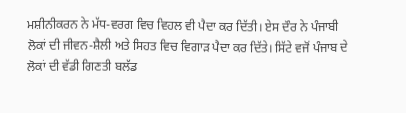ਮਸ਼ੀਨੀਕਰਨ ਨੇ ਮੱਧ-ਵਰਗ ਵਿਚ ਵਿਹਲ ਵੀ ਪੈਦਾ ਕਰ ਦਿੱਤੀ। ਏਸ ਦੌਰ ਨੇ ਪੰਜਾਬੀ ਲੋਕਾਂ ਦੀ ਜੀਵਨ-ਸ਼ੈਲੀ ਅਤੇ ਸਿਹਤ ਵਿਚ ਵਿਗਾੜ ਪੈਦਾ ਕਰ ਦਿੱਤੇ। ਸਿੱਟੇ ਵਜੋਂ ਪੰਜਾਬ ਦੇ ਲੋਕਾਂ ਦੀ ਵੱਡੀ ਗਿਣਤੀ ਬਲੱਡ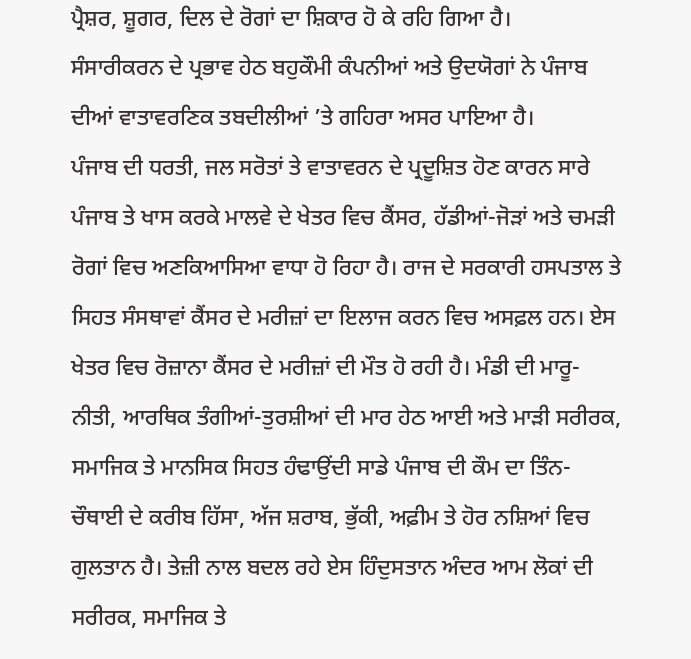ਪ੍ਰੈਸ਼ਰ, ਸ਼ੂਗਰ, ਦਿਲ ਦੇ ਰੋਗਾਂ ਦਾ ਸ਼ਿਕਾਰ ਹੋ ਕੇ ਰਹਿ ਗਿਆ ਹੈ।
ਸੰਸਾਰੀਕਰਨ ਦੇ ਪ੍ਰਭਾਵ ਹੇਠ ਬਹੁਕੌਮੀ ਕੰਪਨੀਆਂ ਅਤੇ ਉਦਯੋਗਾਂ ਨੇ ਪੰਜਾਬ ਦੀਆਂ ਵਾਤਾਵਰਣਿਕ ਤਬਦੀਲੀਆਂ ’ਤੇ ਗਹਿਰਾ ਅਸਰ ਪਾਇਆ ਹੈ।
ਪੰਜਾਬ ਦੀ ਧਰਤੀ, ਜਲ ਸਰੋਤਾਂ ਤੇ ਵਾਤਾਵਰਨ ਦੇ ਪ੍ਰਦੂਸ਼ਿਤ ਹੋਣ ਕਾਰਨ ਸਾਰੇ ਪੰਜਾਬ ਤੇ ਖਾਸ ਕਰਕੇ ਮਾਲਵੇ ਦੇ ਖੇਤਰ ਵਿਚ ਕੈਂਸਰ, ਹੱਡੀਆਂ-ਜੋੜਾਂ ਅਤੇ ਚਮੜੀ ਰੋਗਾਂ ਵਿਚ ਅਣਕਿਆਸਿਆ ਵਾਧਾ ਹੋ ਰਿਹਾ ਹੈ। ਰਾਜ ਦੇ ਸਰਕਾਰੀ ਹਸਪਤਾਲ ਤੇ ਸਿਹਤ ਸੰਸਥਾਵਾਂ ਕੈਂਸਰ ਦੇ ਮਰੀਜ਼ਾਂ ਦਾ ਇਲਾਜ ਕਰਨ ਵਿਚ ਅਸਫ਼ਲ ਹਨ। ਏਸ ਖੇਤਰ ਵਿਚ ਰੋਜ਼ਾਨਾ ਕੈਂਸਰ ਦੇ ਮਰੀਜ਼ਾਂ ਦੀ ਮੌਤ ਹੋ ਰਹੀ ਹੈ। ਮੰਡੀ ਦੀ ਮਾਰੂ-ਨੀਤੀ, ਆਰਥਿਕ ਤੰਗੀਆਂ-ਤੁਰਸ਼ੀਆਂ ਦੀ ਮਾਰ ਹੇਠ ਆਈ ਅਤੇ ਮਾੜੀ ਸਰੀਰਕ, ਸਮਾਜਿਕ ਤੇ ਮਾਨਸਿਕ ਸਿਹਤ ਹੰਢਾਉਂਦੀ ਸਾਡੇ ਪੰਜਾਬ ਦੀ ਕੌਮ ਦਾ ਤਿੰਨ-ਚੌਥਾਈ ਦੇ ਕਰੀਬ ਹਿੱਸਾ, ਅੱਜ ਸ਼ਰਾਬ, ਭੁੱਕੀ, ਅਫ਼ੀਮ ਤੇ ਹੋਰ ਨਸ਼ਿਆਂ ਵਿਚ ਗੁਲਤਾਨ ਹੈ। ਤੇਜ਼ੀ ਨਾਲ ਬਦਲ ਰਹੇ ਏਸ ਹਿੰਦੁਸਤਾਨ ਅੰਦਰ ਆਮ ਲੋਕਾਂ ਦੀ ਸਰੀਰਕ, ਸਮਾਜਿਕ ਤੇ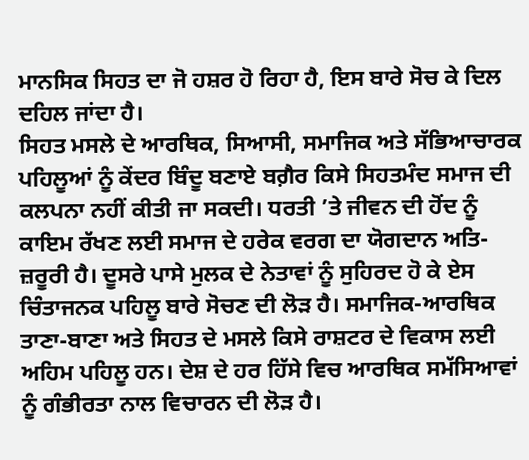ਮਾਨਸਿਕ ਸਿਹਤ ਦਾ ਜੋ ਹਸ਼ਰ ਹੋ ਰਿਹਾ ਹੈ, ਇਸ ਬਾਰੇ ਸੋਚ ਕੇ ਦਿਲ ਦਹਿਲ ਜਾਂਦਾ ਹੈ।
ਸਿਹਤ ਮਸਲੇ ਦੇ ਆਰਥਿਕ, ਸਿਆਸੀ, ਸਮਾਜਿਕ ਅਤੇ ਸੱਭਿਆਚਾਰਕ ਪਹਿਲੂਆਂ ਨੂੰ ਕੇਂਦਰ ਬਿੰਦੂ ਬਣਾਏ ਬਗ਼ੈਰ ਕਿਸੇ ਸਿਹਤਮੰਦ ਸਮਾਜ ਦੀ ਕਲਪਨਾ ਨਹੀਂ ਕੀਤੀ ਜਾ ਸਕਦੀ। ਧਰਤੀ ’ਤੇ ਜੀਵਨ ਦੀ ਹੋਂਦ ਨੂੰ ਕਾਇਮ ਰੱਖਣ ਲਈ ਸਮਾਜ ਦੇ ਹਰੇਕ ਵਰਗ ਦਾ ਯੋਗਦਾਨ ਅਤਿ-ਜ਼ਰੂਰੀ ਹੈ। ਦੂਸਰੇ ਪਾਸੇ ਮੁਲਕ ਦੇ ਨੇਤਾਵਾਂ ਨੂੰ ਸੁਹਿਰਦ ਹੋ ਕੇ ਏਸ ਚਿੰਤਾਜਨਕ ਪਹਿਲੂ ਬਾਰੇ ਸੋਚਣ ਦੀ ਲੋੜ ਹੈ। ਸਮਾਜਿਕ-ਆਰਥਿਕ ਤਾਣਾ-ਬਾਣਾ ਅਤੇ ਸਿਹਤ ਦੇ ਮਸਲੇ ਕਿਸੇ ਰਾਸ਼ਟਰ ਦੇ ਵਿਕਾਸ ਲਈ ਅਹਿਮ ਪਹਿਲੂ ਹਨ। ਦੇਸ਼ ਦੇ ਹਰ ਹਿੱਸੇ ਵਿਚ ਆਰਥਿਕ ਸਮੱਸਿਆਵਾਂ ਨੂੰ ਗੰਭੀਰਤਾ ਨਾਲ ਵਿਚਾਰਨ ਦੀ ਲੋੜ ਹੈ।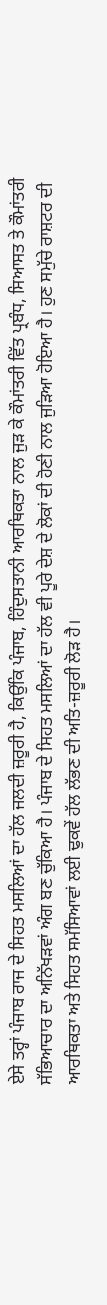ਏਸੇ ਤਰ੍ਹਾਂ ਪੰਜਾਬ ਰਾਜ ਦੇ ਸਿਹਤ ਮਸਲਿਆਂ ਦਾ ਹੱਲ ਜਲਦੀ ਜ਼ਰੂਰੀ ਹੈ, ਕਿਉਂਕਿ ਪੰਜਾਬ, ਹਿੰਦੁਸਤਾਨੀ ਆਰਥਿਕਤਾ ਨਾਲ ਜੁੜ ਕੇ ਕੌਮਾਂਤਰੀ ਵਿੱਤ ਪ੍ਰਬੰਧ, ਸਿਆਸਤ ਤੇ ਕੌਮਾਂਤਰੀ ਸੱਭਿਆਚਾਰ ਦਾ ਅਨਿੱਖੜਵਾਂ ਅੰਗ ਬਣ ਚੁੱਕਿਆ ਹੈ। ਪੰਜਾਬ ਦੇ ਸਿਹਤ ਮਸਲਿਆਂ ਦਾ ਹੱਲ ਵੀ ਪੂਰੇ ਦੇਸ਼ ਦੇ ਲੋਕਾਂ ਦੀ ਹੋਣੀ ਨਾਲ ਜੁੜਿਆ ਹੋਇਆ ਹੈ। ਹੁਣ ਸਮੁੱਚੇ ਰਾਸ਼ਟਰ ਦੀ ਆਰਥਿਕਤਾ ਅਤੇ ਸਿਹਤ ਸਮੱਸਿਆਵਾਂ ਲਈ ਢੁਕਵੇਂ ਹੱਲ ਲੱਭਣ ਦੀ ਅਤਿ-ਜ਼ਰੂਰੀ ਲੋੜ ਹੈ।